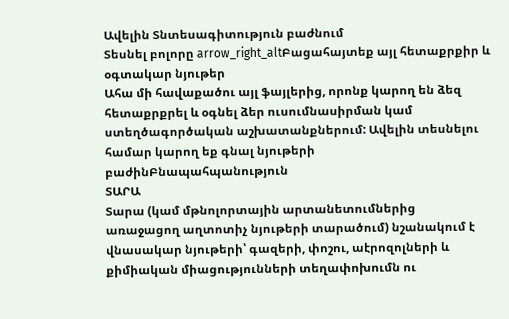Ավելին Տնտեսագիտություն բաժնում
Տեսնել բոլորը arrow_right_altԲացահայտեք այլ հետաքրքիր և օգտակար նյութեր
Ահա մի հավաքածու այլ ֆայլերից, որոնք կարող են ձեզ հետաքրքրել և օգնել ձեր ուսումնասիրման կամ ստեղծագործական աշխատանքներում: Ավելին տեսնելու համար կարող եք գնալ նյութերի բաժինԲնապահպանություն
ՏԱՐԱ
Տարա (կամ մթնոլորտային արտանետումներից առաջացող աղտոտիչ նյութերի տարածում) նշանակում է վնասակար նյութերի՝ գազերի, փոշու, աէրոզոլների և քիմիական միացությունների տեղափոխումն ու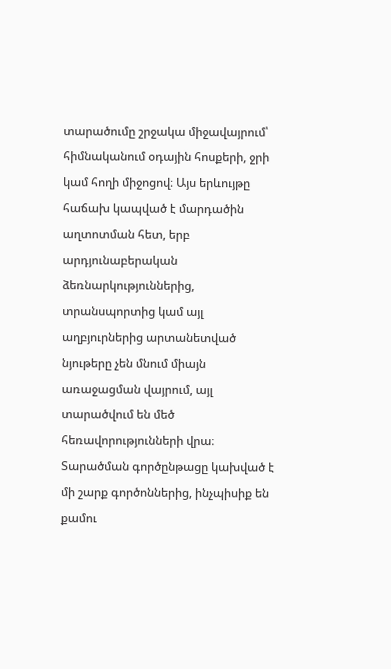տարածումը շրջակա միջավայրում՝ հիմնականում օդային հոսքերի, ջրի կամ հողի միջոցով։ Այս երևույթը հաճախ կապված է մարդածին աղտոտման հետ, երբ արդյունաբերական ձեռնարկություններից, տրանսպորտից կամ այլ աղբյուրներից արտանետված նյութերը չեն մնում միայն առաջացման վայրում, այլ տարածվում են մեծ հեռավորությունների վրա։ Տարածման գործընթացը կախված է մի շարք գործոններից, ինչպիսիք են քամու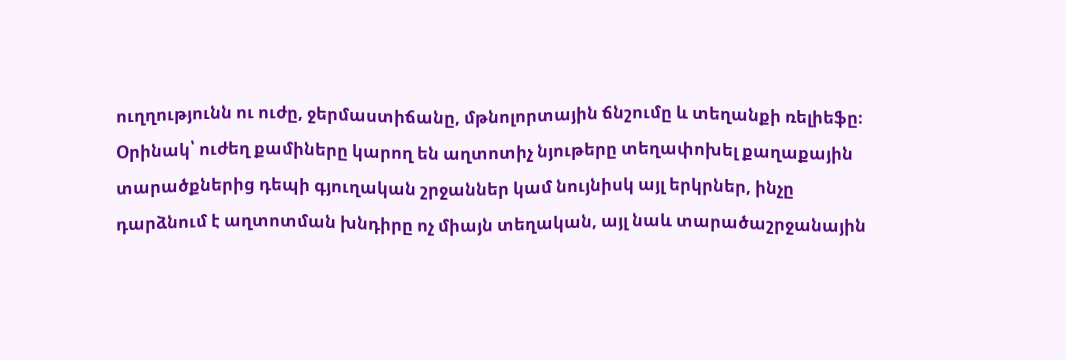ուղղությունն ու ուժը, ջերմաստիճանը, մթնոլորտային ճնշումը և տեղանքի ռելիեֆը։ Օրինակ՝ ուժեղ քամիները կարող են աղտոտիչ նյութերը տեղափոխել քաղաքային տարածքներից դեպի գյուղական շրջաններ կամ նույնիսկ այլ երկրներ, ինչը դարձնում է աղտոտման խնդիրը ոչ միայն տեղական, այլ նաև տարածաշրջանային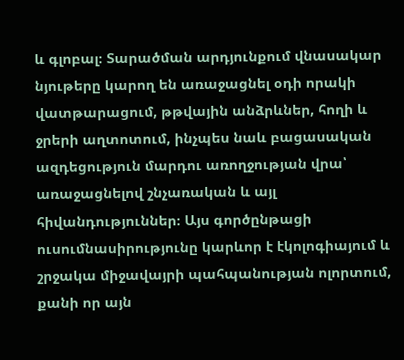և գլոբալ։ Տարածման արդյունքում վնասակար նյութերը կարող են առաջացնել օդի որակի վատթարացում, թթվային անձրևներ, հողի և ջրերի աղտոտում, ինչպես նաև բացասական ազդեցություն մարդու առողջության վրա՝ առաջացնելով շնչառական և այլ հիվանդություններ։ Այս գործընթացի ուսումնասիրությունը կարևոր է էկոլոգիայում և շրջակա միջավայրի պահպանության ոլորտում, քանի որ այն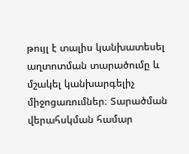թույլ է տալիս կանխատեսել աղտոտման տարածումը և մշակել կանխարգելիչ միջոցառումներ։ Տարածման վերահսկման համար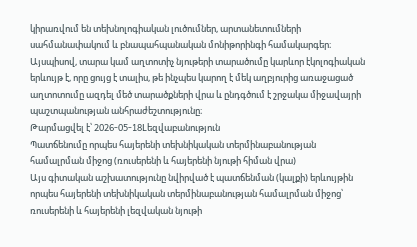կիրառվում են տեխնոլոգիական լուծումներ, արտանետումների սահմանափակում և բնապահպանական մոնիթորինգի համակարգեր։ Այսպիսով, տարա կամ աղտոտիչ նյութերի տարածումը կարևոր էկոլոգիական երևույթ է, որը ցույց է տալիս, թե ինչպես կարող է մեկ աղբյուրից առաջացած աղտոտումը ազդել մեծ տարածքների վրա և ընդգծում է շրջակա միջավայրի պաշտպանության անհրաժեշտությունը։
Թարմացվել է՝ 2026-05-18Lեզվաբանություն
Պատճենումը որպես հայերենի տեխնիկական տերմինաբանության համալրման միջոց (ռուսերենի և հայերենի նյութի հիման վրա)
Այս գիտական աշխատությունը նվիրված է պատճենման (կալքի) երևույթին որպես հայերենի տեխնիկական տերմինաբանության համալրման միջոց՝ ռուսերենի և հայերենի լեզվական նյութի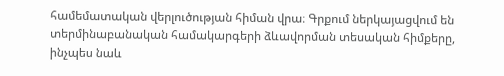համեմատական վերլուծության հիման վրա։ Գրքում ներկայացվում են տերմինաբանական համակարգերի ձևավորման տեսական հիմքերը, ինչպես նաև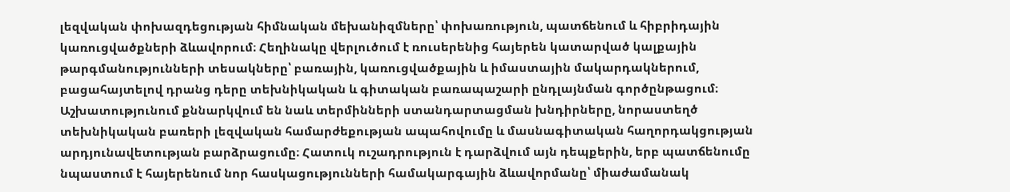լեզվական փոխազդեցության հիմնական մեխանիզմները՝ փոխառություն, պատճենում և հիբրիդային կառուցվածքների ձևավորում։ Հեղինակը վերլուծում է ռուսերենից հայերեն կատարված կալքային թարգմանությունների տեսակները՝ բառային, կառուցվածքային և իմաստային մակարդակներում, բացահայտելով դրանց դերը տեխնիկական և գիտական բառապաշարի ընդլայնման գործընթացում։ Աշխատությունում քննարկվում են նաև տերմինների ստանդարտացման խնդիրները, նորաստեղծ տեխնիկական բառերի լեզվական համարժեքության ապահովումը և մասնագիտական հաղորդակցության արդյունավետության բարձրացումը։ Հատուկ ուշադրություն է դարձվում այն դեպքերին, երբ պատճենումը նպաստում է հայերենում նոր հասկացությունների համակարգային ձևավորմանը՝ միաժամանակ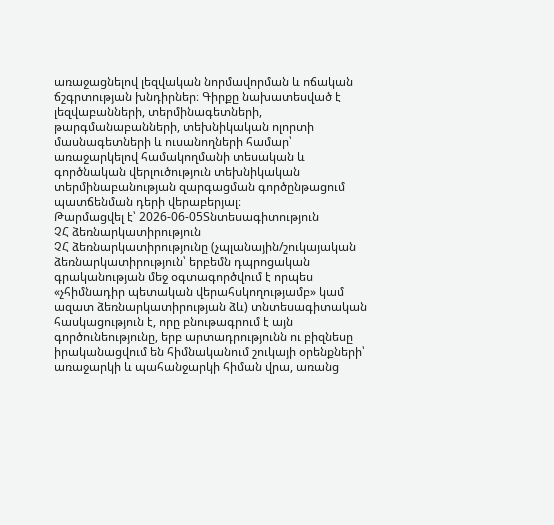առաջացնելով լեզվական նորմավորման և ոճական ճշգրտության խնդիրներ։ Գիրքը նախատեսված է լեզվաբանների, տերմինագետների, թարգմանաբանների, տեխնիկական ոլորտի մասնագետների և ուսանողների համար՝ առաջարկելով համակողմանի տեսական և գործնական վերլուծություն տեխնիկական տերմինաբանության զարգացման գործընթացում պատճենման դերի վերաբերյալ։
Թարմացվել է՝ 2026-06-05Տնտեսագիտություն
ՉՀ ձեռնարկատիրություն
ՉՀ ձեռնարկատիրությունը (չպլանային/շուկայական ձեռնարկատիրություն՝ երբեմն դպրոցական գրականության մեջ օգտագործվում է որպես «չհիմնադիր պետական վերահսկողությամբ» կամ ազատ ձեռնարկատիրության ձև) տնտեսագիտական հասկացություն է, որը բնութագրում է այն գործունեությունը, երբ արտադրությունն ու բիզնեսը իրականացվում են հիմնականում շուկայի օրենքների՝ առաջարկի և պահանջարկի հիման վրա, առանց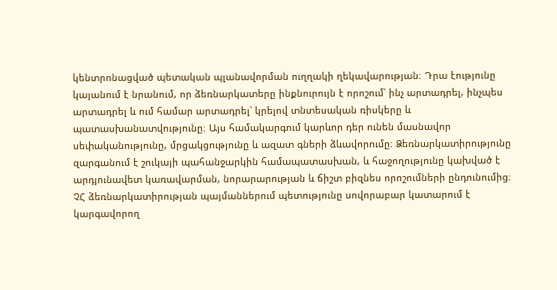կենտրոնացված պետական պլանավորման ուղղակի ղեկավարության։ Դրա էությունը կայանում է նրանում, որ ձեռնարկատերը ինքնուրույն է որոշում՝ ինչ արտադրել, ինչպես արտադրել և ում համար արտադրել՝ կրելով տնտեսական ռիսկերը և պատասխանատվությունը։ Այս համակարգում կարևոր դեր ունեն մասնավոր սեփականությունը, մրցակցությունը և ազատ գների ձևավորումը։ Ձեռնարկատիրությունը զարգանում է շուկայի պահանջարկին համապատասխան, և հաջողությունը կախված է արդյունավետ կառավարման, նորարարության և ճիշտ բիզնես որոշումների ընդունումից։ ՉՀ ձեռնարկատիրության պայմաններում պետությունը սովորաբար կատարում է կարգավորող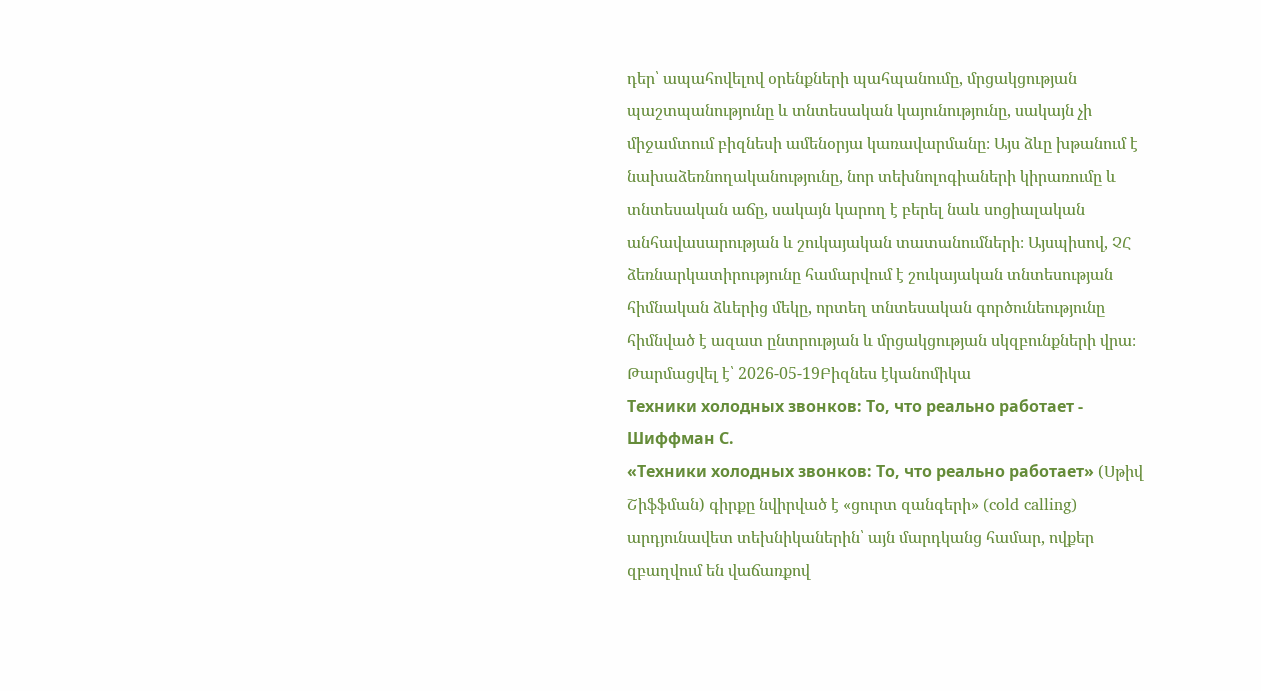դեր՝ ապահովելով օրենքների պահպանումը, մրցակցության պաշտպանությունը և տնտեսական կայունությունը, սակայն չի միջամտում բիզնեսի ամենօրյա կառավարմանը։ Այս ձևը խթանում է նախաձեռնողականությունը, նոր տեխնոլոգիաների կիրառումը և տնտեսական աճը, սակայն կարող է բերել նաև սոցիալական անհավասարության և շուկայական տատանումների։ Այսպիսով, ՉՀ ձեռնարկատիրությունը համարվում է շուկայական տնտեսության հիմնական ձևերից մեկը, որտեղ տնտեսական գործունեությունը հիմնված է ազատ ընտրության և մրցակցության սկզբունքների վրա։
Թարմացվել է՝ 2026-05-19Բիզնես էկանոմիկա
Техники холодных звонков: То, что реально работает - Шиффман С.
«Техники холодных звонков: То, что реально работает» (Սթիվ Շիֆֆման) գիրքը նվիրված է «ցուրտ զանգերի» (cold calling) արդյունավետ տեխնիկաներին՝ այն մարդկանց համար, ովքեր զբաղվում են վաճառքով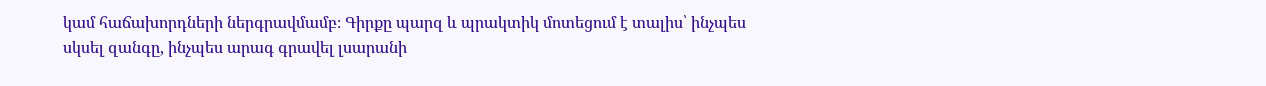կամ հաճախորդների ներգրավմամբ։ Գիրքը պարզ և պրակտիկ մոտեցում է տալիս՝ ինչպես սկսել զանգը, ինչպես արագ գրավել լսարանի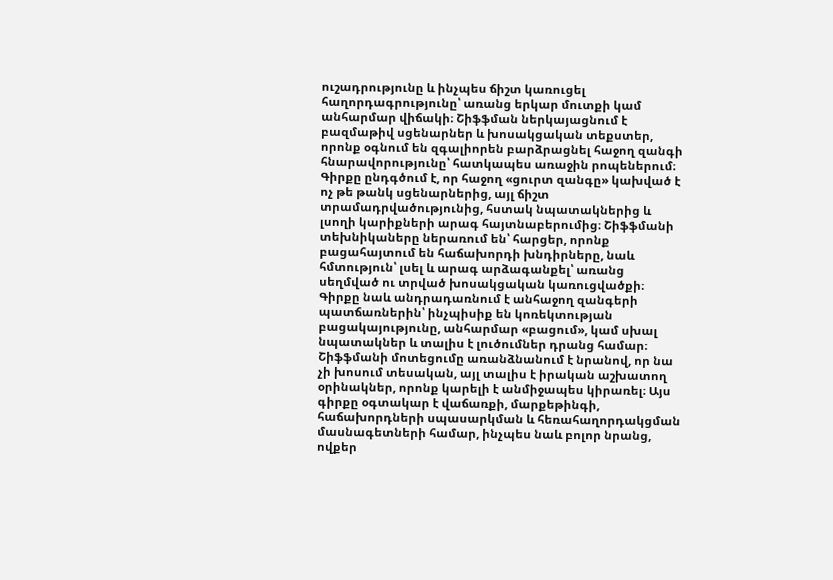ուշադրությունը և ինչպես ճիշտ կառուցել հաղորդագրությունը՝ առանց երկար մուտքի կամ անհարմար վիճակի։ Շիֆֆման ներկայացնում է բազմաթիվ սցենարներ և խոսակցական տեքստեր, որոնք օգնում են զգալիորեն բարձրացնել հաջող զանգի հնարավորությունը՝ հատկապես առաջին րոպեներում։ Գիրքը ընդգծում է, որ հաջող «ցուրտ զանգը» կախված է ոչ թե թանկ սցենարներից, այլ ճիշտ տրամադրվածությունից, հստակ նպատակներից և լսողի կարիքների արագ հայտնաբերումից։ Շիֆֆմանի տեխնիկաները ներառում են՝ հարցեր, որոնք բացահայտում են հաճախորդի խնդիրները, նաև հմտություն՝ լսել և արագ արձագանքել՝ առանց սեղմված ու տրված խոսակցական կառուցվածքի։ Գիրքը նաև անդրադառնում է անհաջող զանգերի պատճառներին՝ ինչպիսիք են կոռեկտության բացակայությունը, անհարմար «բացում», կամ սխալ նպատակներ և տալիս է լուծումներ դրանց համար։ Շիֆֆմանի մոտեցումը առանձնանում է նրանով, որ նա չի խոսում տեսական, այլ տալիս է իրական աշխատող օրինակներ, որոնք կարելի է անմիջապես կիրառել։ Այս գիրքը օգտակար է վաճառքի, մարքեթինգի, հաճախորդների սպասարկման և հեռահաղորդակցման մասնագետների համար, ինչպես նաև բոլոր նրանց, ովքեր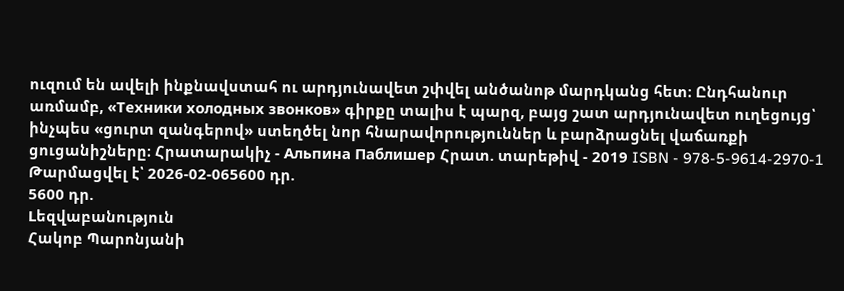ուզում են ավելի ինքնավստահ ու արդյունավետ շփվել անծանոթ մարդկանց հետ։ Ընդհանուր առմամբ, «Техники холодных звонков» գիրքը տալիս է պարզ, բայց շատ արդյունավետ ուղեցույց՝ ինչպես «ցուրտ զանգերով» ստեղծել նոր հնարավորություններ և բարձրացնել վաճառքի ցուցանիշները։ Հրատարակիչ - Альпина Паблишер Հրատ. տարեթիվ - 2019 ISBN - 978-5-9614-2970-1
Թարմացվել է՝ 2026-02-065600 դր.
5600 դր.
Lեզվաբանություն
Հակոբ Պարոնյանի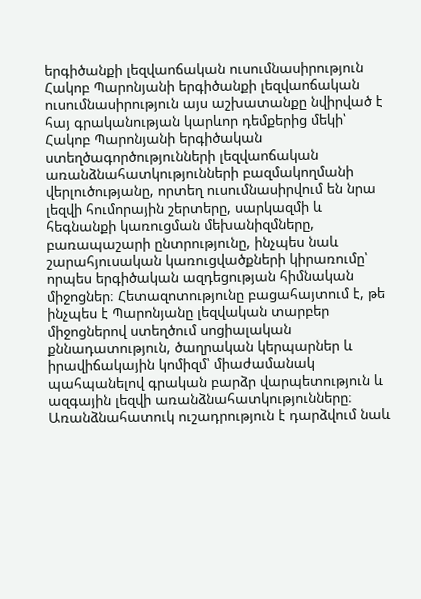երգիծանքի լեզվաոճական ուսումնասիրություն
Հակոբ Պարոնյանի երգիծանքի լեզվաոճական ուսումնասիրություն այս աշխատանքը նվիրված է հայ գրականության կարևոր դեմքերից մեկի՝ Հակոբ Պարոնյանի երգիծական ստեղծագործությունների լեզվաոճական առանձնահատկությունների բազմակողմանի վերլուծությանը, որտեղ ուսումնասիրվում են նրա լեզվի հումորային շերտերը, սարկազմի և հեգնանքի կառուցման մեխանիզմները, բառապաշարի ընտրությունը, ինչպես նաև շարահյուսական կառուցվածքների կիրառումը՝ որպես երգիծական ազդեցության հիմնական միջոցներ։ Հետազոտությունը բացահայտում է, թե ինչպես է Պարոնյանը լեզվական տարբեր միջոցներով ստեղծում սոցիալական քննադատություն, ծաղրական կերպարներ և իրավիճակային կոմիզմ՝ միաժամանակ պահպանելով գրական բարձր վարպետություն և ազգային լեզվի առանձնահատկությունները։ Առանձնահատուկ ուշադրություն է դարձվում նաև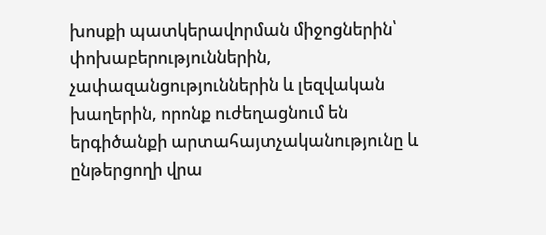խոսքի պատկերավորման միջոցներին՝ փոխաբերություններին, չափազանցություններին և լեզվական խաղերին, որոնք ուժեղացնում են երգիծանքի արտահայտչականությունը և ընթերցողի վրա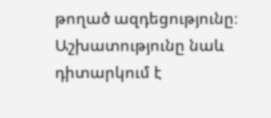թողած ազդեցությունը։ Աշխատությունը նաև դիտարկում է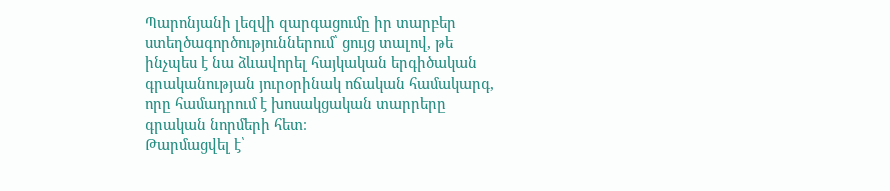Պարոնյանի լեզվի զարգացումը իր տարբեր ստեղծագործություններում՝ ցույց տալով, թե ինչպես է նա ձևավորել հայկական երգիծական գրականության յուրօրինակ ոճական համակարգ, որը համադրում է խոսակցական տարրերը գրական նորմերի հետ։
Թարմացվել է՝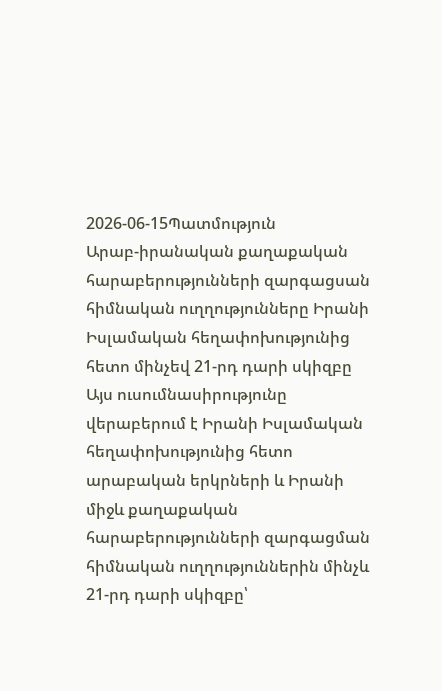2026-06-15Պատմություն
Արաբ-իրանական քաղաքական հարաբերությունների զարգացսան հիմնական ուղղությունները Իրանի Իսլամական հեղափոխությունից հետո մինչեվ 21-րդ դարի սկիզբը
Այս ուսումնասիրությունը վերաբերում է Իրանի Իսլամական հեղափոխությունից հետո արաբական երկրների և Իրանի միջև քաղաքական հարաբերությունների զարգացման հիմնական ուղղություններին մինչև 21-րդ դարի սկիզբը՝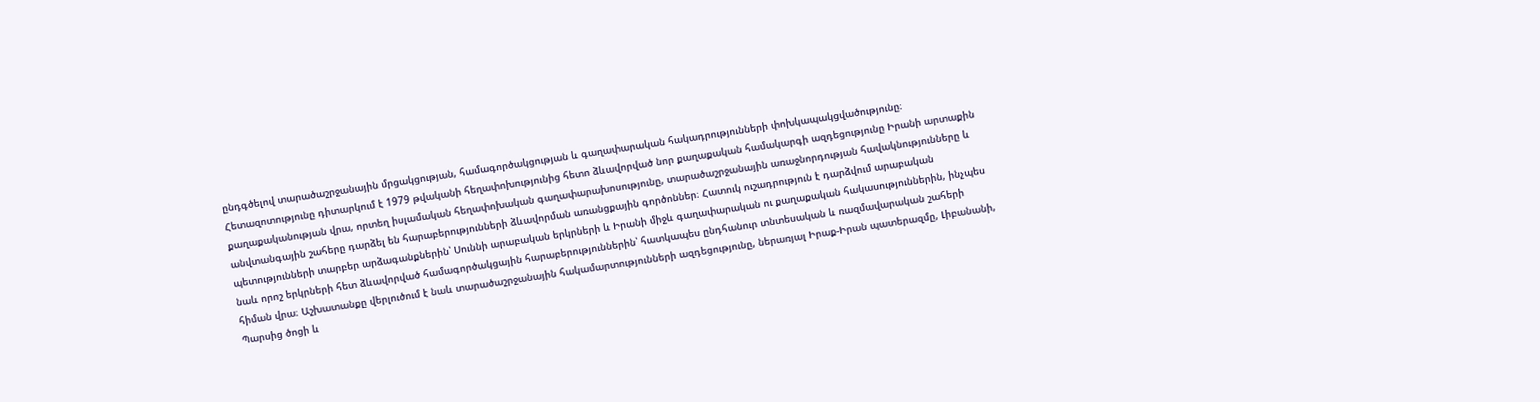ընդգծելով տարածաշրջանային մրցակցության, համագործակցության և գաղափարական հակադրությունների փոխկապակցվածությունը։ Հետազոտությունը դիտարկում է 1979 թվականի հեղափոխությունից հետո ձևավորված նոր քաղաքական համակարգի ազդեցությունը Իրանի արտաքին քաղաքականության վրա, որտեղ իսլամական հեղափոխական գաղափարախոսությունը, տարածաշրջանային առաջնորդության հավակնությունները և անվտանգային շահերը դարձել են հարաբերությունների ձևավորման առանցքային գործոններ։ Հատուկ ուշադրություն է դարձվում արաբական պետությունների տարբեր արձագանքներին՝ Սուննի արաբական երկրների և Իրանի միջև գաղափարական ու քաղաքական հակասություններին, ինչպես նաև որոշ երկրների հետ ձևավորված համագործակցային հարաբերություններին՝ հատկապես ընդհանուր տնտեսական և ռազմավարական շահերի հիման վրա։ Աշխատանքը վերլուծում է նաև տարածաշրջանային հակամարտությունների ազդեցությունը, ներառյալ Իրաք-Իրան պատերազմը, Լիբանանի, Պարսից ծոցի և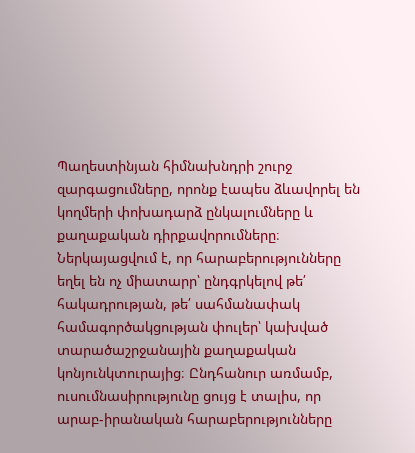Պաղեստինյան հիմնախնդրի շուրջ զարգացումները, որոնք էապես ձևավորել են կողմերի փոխադարձ ընկալումները և քաղաքական դիրքավորումները։ Ներկայացվում է, որ հարաբերությունները եղել են ոչ միատարր՝ ընդգրկելով թե՛ հակադրության, թե՛ սահմանափակ համագործակցության փուլեր՝ կախված տարածաշրջանային քաղաքական կոնյունկտուրայից։ Ընդհանուր առմամբ, ուսումնասիրությունը ցույց է տալիս, որ արաբ-իրանական հարաբերությունները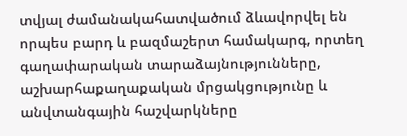տվյալ ժամանակահատվածում ձևավորվել են որպես բարդ և բազմաշերտ համակարգ, որտեղ գաղափարական տարաձայնությունները, աշխարհաքաղաքական մրցակցությունը և անվտանգային հաշվարկները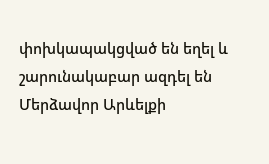փոխկապակցված են եղել և շարունակաբար ազդել են Մերձավոր Արևելքի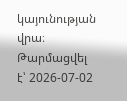կայունության վրա։
Թարմացվել է՝ 2026-07-02